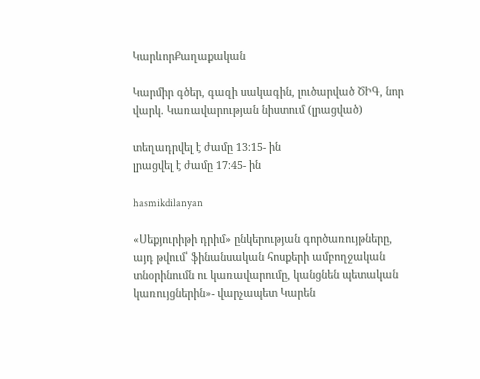ԿարևորՔաղաքական

Կարմիր գծեր, գազի սակագին, լուծարված ԾԻԳ, նոր վարկ. Կառավարության նիստում (լրացված)

տեղադրվել է ժամը 13։15- ին
լրացվել է ժամը 17։45- ին

hasmikdilanyan

«Սեքյուրիթի դրիմ» ընկերության գործառույթները, այդ թվում՝ ֆինանսական հոսքերի ամբողջական տնօրինումն ու կառավարումը, կանցնեն պետական կառույցներին»- վարչապետ Կարեն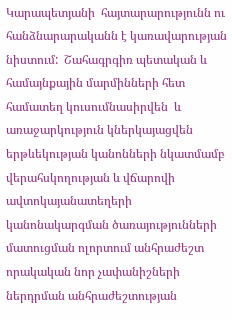Կարապետյանի  հայտարարությունն ու հանձնարարականն է կառավարության նիստում:  Շահագրգիռ պետական և համայնքային մարմինների հետ համատեղ կուսումնասիրվեն  և  առաջարկություն կներկայացվեն  երթևեկության կանոնների նկատմամբ վերահսկողության և վճարովի ավտոկայանատեղերի կանոնակարգման ծառայությունների մատուցման ոլորտում անհրաժեշտ որակական նոր չափանիշների ներդրման անհրաժեշտության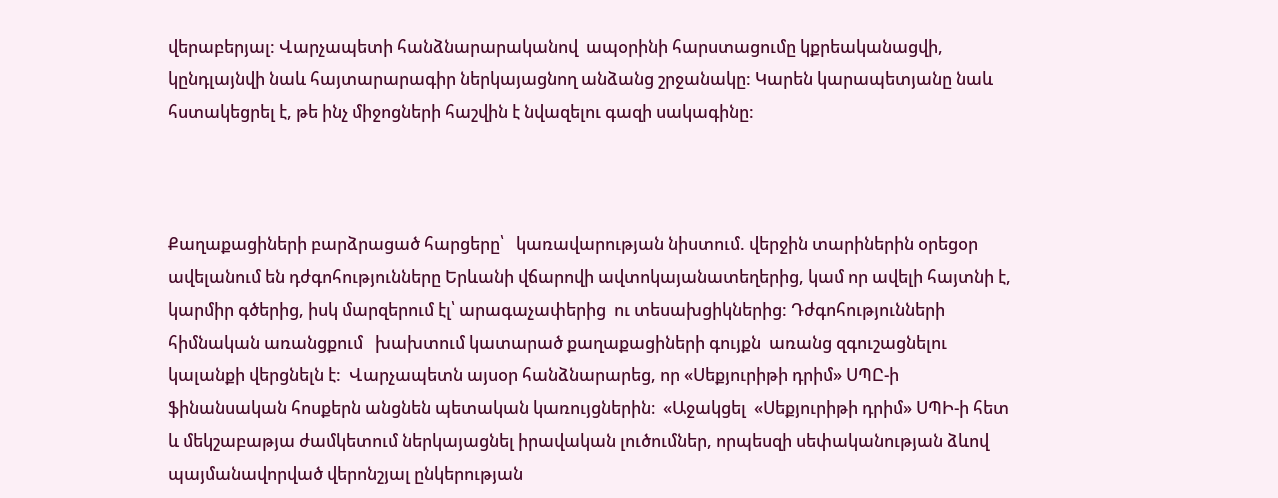վերաբերյալ: Վարչապետի հանձնարարականով  ապօրինի հարստացումը կքրեականացվի, կընդլայնվի նաև հայտարարագիր ներկայացնող անձանց շրջանակը: Կարեն կարապետյանը նաև հստակեցրել է, թե ինչ միջոցների հաշվին է նվազելու գազի սակագինը:



Քաղաքացիների բարձրացած հարցերը՝   կառավարության նիստում. վերջին տարիներին օրեցօր  ավելանում են դժգոհությունները Երևանի վճարովի ավտոկայանատեղերից, կամ որ ավելի հայտնի է, կարմիր գծերից, իսկ մարզերում էլ՝ արագաչափերից  ու տեսախցիկներից: Դժգոհությունների հիմնական առանցքում   խախտում կատարած քաղաքացիների գույքն  առանց զգուշացնելու  կալանքի վերցնելն է:  Վարչապետն այսօր հանձնարարեց, որ «Սեքյուրիթի դրիմ» ՍՊԸ-ի ֆինանսական հոսքերն անցնեն պետական կառույցներին։  «Աջակցել  «Սեքյուրիթի դրիմ» ՍՊԻ-ի հետ և մեկշաբաթյա ժամկետում ներկայացնել իրավական լուծումներ, որպեսզի սեփականության ձևով պայմանավորված վերոնշյալ ընկերության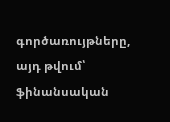գործառույթները, այդ թվում՝ ֆինանսական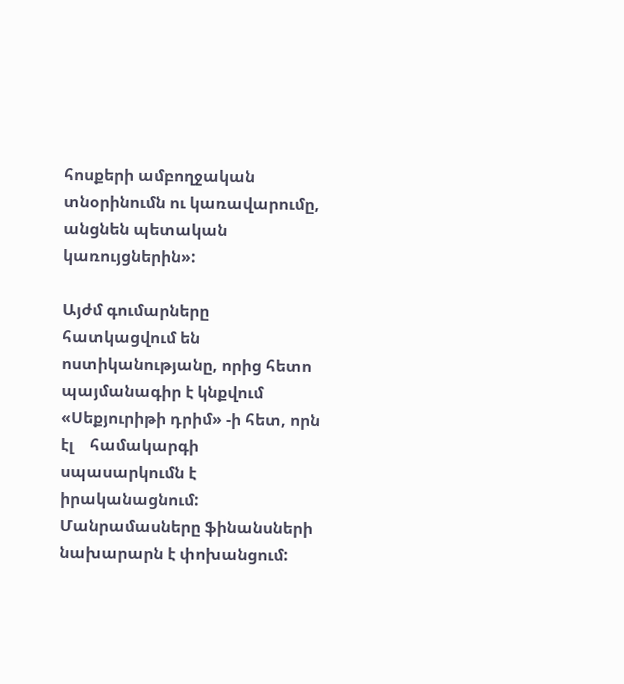հոսքերի ամբողջական տնօրինումն ու կառավարումը, անցնեն պետական կառույցներին»:

Այժմ գումարները հատկացվում են ոստիկանությանը, որից հետո  պայմանագիր է կնքվում  «Սեքյուրիթի դրիմ» -ի հետ, որն էլ    համակարգի սպասարկումն է իրականացնում: Մանրամասները ֆինանսների նախարարն է փոխանցում: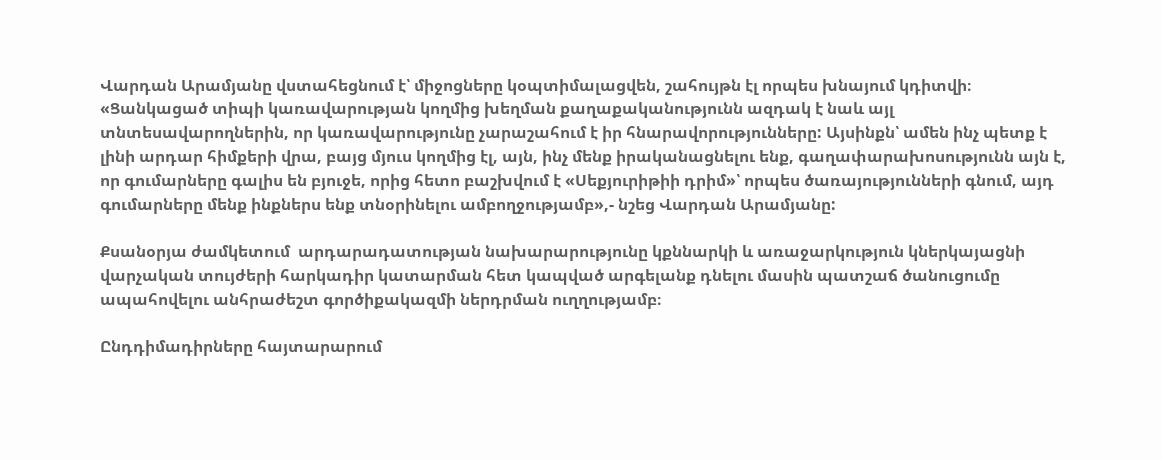Վարդան Արամյանը վստահեցնում է՝ միջոցները կօպտիմալացվեն, շահույթն էլ որպես խնայում կդիտվի։ «Ցանկացած տիպի կառավարության կողմից խեղման քաղաքականությունն ազդակ է նաև այլ տնտեսավարողներին, որ կառավարությունը չարաշահում է իր հնարավորությունները: Այսինքն՝ ամեն ինչ պետք է լինի արդար հիմքերի վրա, բայց մյուս կողմից էլ, այն, ինչ մենք իրականացնելու ենք, գաղափարախոսությունն այն է, որ գումարները գալիս են բյուջե, որից հետո բաշխվում է «Սեքյուրիթիի դրիմ»՝ որպես ծառայությունների գնում, այդ գումարները մենք ինքներս ենք տնօրինելու ամբողջությամբ»,- նշեց Վարդան Արամյանը:

Քսանօրյա ժամկետում  արդարադատության նախարարությունը կքննարկի և առաջարկություն կներկայացնի վարչական տույժերի հարկադիր կատարման հետ կապված արգելանք դնելու մասին պատշաճ ծանուցումը ապահովելու անհրաժեշտ գործիքակազմի ներդրման ուղղությամբ։

Ընդդիմադիրները հայտարարում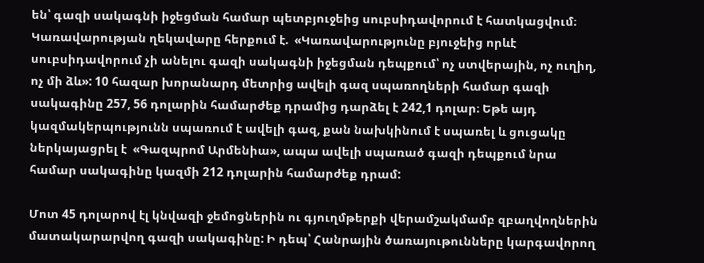են՝ գազի սակագնի իջեցման համար պետբյուջեից սուբսիդավորում է հատկացվում։ Կառավարության ղեկավարը հերքում է.  «Կառավարությունը բյուջեից որևէ սուբսիդավորում չի անելու գազի սակագնի իջեցման դեպքում՝ ոչ ստվերային, ոչ ուղիղ, ոչ մի ձև»: 10 հազար խորանարդ մետրից ավելի գազ սպառողների համար գազի սակագինը 257, 56 դոլարին համարժեք դրամից դարձել է 242,1 դոլար։ Եթե այդ կազմակերպությունն սպառում է ավելի գազ, քան նախկինում է սպառել և ցուցակը ներկայացրել է  «Գազպրոմ Արմենիա», ապա ավելի սպառած գազի դեպքում նրա համար սակագինը կազմի 212 դոլարին համարժեք դրամ:

Մոտ 45 դոլարով էլ կնվազի ջեմոցներին ու գյուղմթերքի վերամշակմամբ զբաղվողներին մատակարարվող գազի սակագինը: Ի դեպ՝ Հանրային ծառայութունները կարգավորող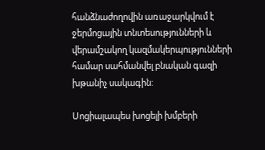հանձնաժողովին առաջարկվում է  ջերմոցային տնտեսությունների և  վերամշակող կազմակերպությունների համար սահմանվել բնական գազի խթանիչ սակագին:

Սոցիալապես խոցելի խմբերի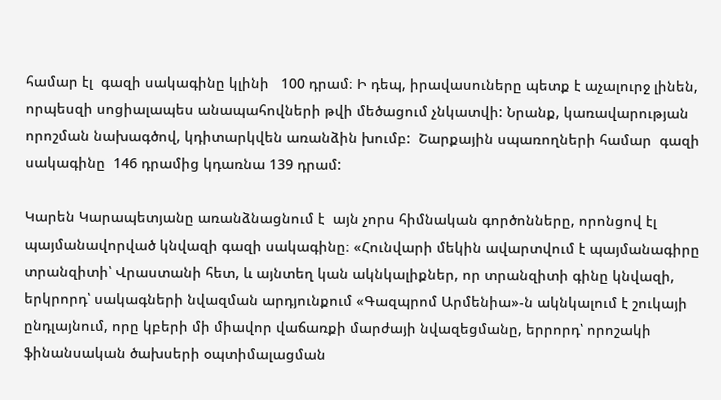համար էլ  գազի սակագինը կլինի   100 դրամ։ Ի դեպ, իրավասուները պետք է աչալուրջ լինեն, որպեսզի սոցիալապես անապահովների թվի մեծացում չնկատվի: Նրանք, կառավարության որոշման նախագծով, կդիտարկվեն առանձին խումբ:  Շարքային սպառողների համար  գազի սակագինը  146 դրամից կդառնա 139 դրամ:

Կարեն Կարապետյանը առանձնացնում է  այն չորս հիմնական գործոնները, որոնցով էլ  պայմանավորված կնվազի գազի սակագինը։ «Հունվարի մեկին ավարտվում է պայմանագիրը տրանզիտի՝ Վրաստանի հետ, և այնտեղ կան ակնկալիքներ, որ տրանզիտի գինը կնվազի, երկրորդ՝ սակագների նվազման արդյունքում «Գազպրոմ Արմենիա»-ն ակնկալում է շուկայի ընդլայնում, որը կբերի մի միավոր վաճառքի մարժայի նվազեցմանը, երրորդ՝ որոշակի ֆինանսական ծախսերի օպտիմալացման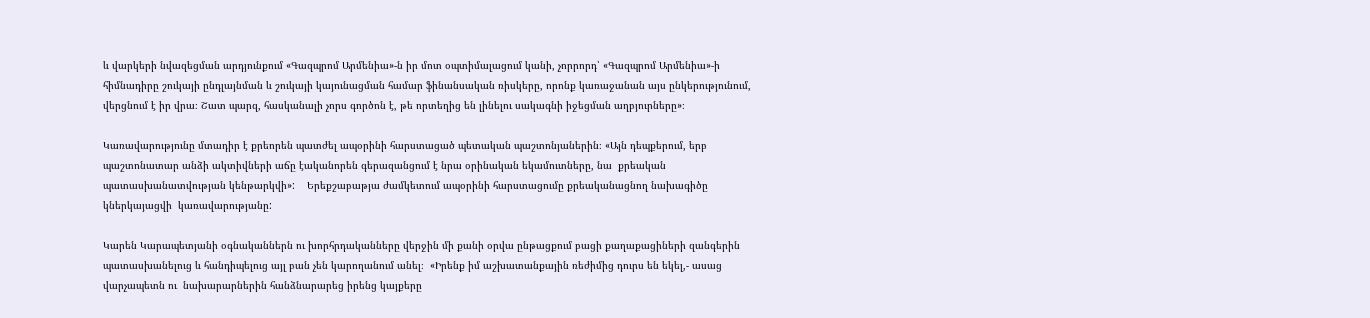և վարկերի նվազեցման արդյունքում «Գազպրոմ Արմենիա»-ն իր մոտ օպտիմալացում կանի, չորրորդ՝ «Գազպրոմ Արմենիա»-ի հիմնադիրը շուկայի ընդլայնման և շուկայի կայունացման համար ֆինանսական ռիսկերը, որոնք կառաջանան այս ընկերությունում, վերցնում է իր վրա։ Շատ պարզ, հասկանալի չորս գործոն է, թե որտեղից են լինելու սակագնի իջեցման աղբյուրները»։

Կառավարությունը մտադիր է քրեորեն պատժել ապօրինի հարստացած պետական պաշտոնյաներին։ «Այն դեպքերում, երբ պաշտոնատար անձի ակտիվների աճը էականորեն գերազանցում է նրա օրինական եկամուտները, նա  քրեական պատասխանատվության կենթարկվի»:    Երեքշաբաթյա ժամկետում ապօրինի հարստացումը քրեականացնող նախագիծը կներկայացվի  կառավարությանը:

Կարեն Կարապետյանի օգնականներն ու խորհրդականները վերջին մի քանի օրվա ընթացքում բացի քաղաքացիների զանգերին պատասխանելուց և հանդիպելուց այլ բան չեն կարողանում անել։  «Իրենք իմ աշխատանքային ռեժիմից դուրս են եկել,- ասաց վարչապետն ու  նախարարներին հանձնարարեց իրենց կայքերը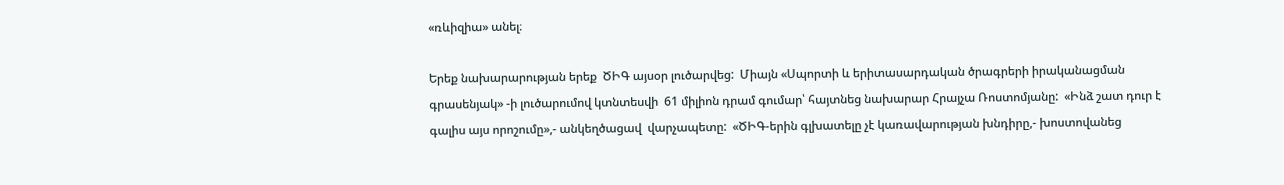«ռևիզիա» անել։

Երեք նախարարության երեք  ԾԻԳ այսօր լուծարվեց:  Միայն «Սպորտի և երիտասարդական ծրագրերի իրականացման գրասենյակ» -ի լուծարումով կտնտեսվի  61 միլիոն դրամ գումար՝ հայտնեց նախարար Հրայչա Ռոստոմյանը:  «Ինձ շատ դուր է գալիս այս որոշումը»,- անկեղծացավ  վարչապետը:  «ԾԻԳ-երին գլխատելը չէ կառավարության խնդիրը,- խոստովանեց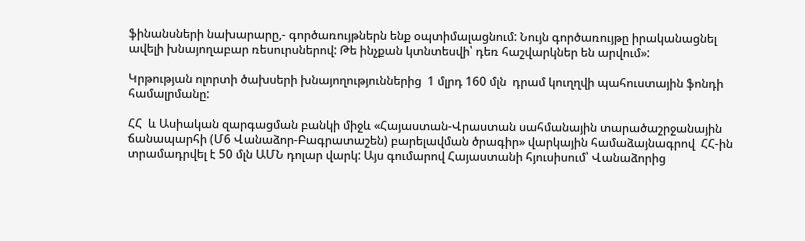ֆինանսների նախարարը,- գործառույթներն ենք օպտիմալացնում: Նույն գործառույթը իրականացնել ավելի խնայողաբար ռեսուրսներով: Թե ինչքան կտնտեսվի՝ դեռ հաշվարկներ են արվում»:

Կրթության ոլորտի ծախսերի խնայողություններից  1 մլրդ 160 մլն  դրամ կուղղվի պահուստային ֆոնդի համալրմանը:

ՀՀ  և Ասիական զարգացման բանկի միջև «Հայաստան-Վրաստան սահմանային տարածաշրջանային ճանապարհի (Մ6 Վանաձոր-Բագրատաշեն) բարելավման ծրագիր» վարկային համաձայնագրով  ՀՀ-ին տրամադրվել է 50 մլն ԱՄՆ դոլար վարկ: Այս գումարով Հայաստանի հյուսիսում՝ Վանաձորից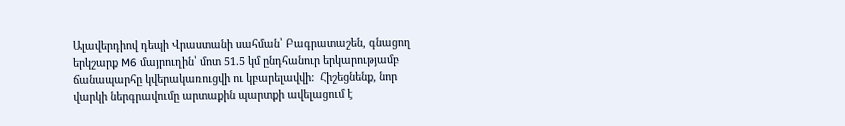Ալավերդիով դեպի Վրաստանի սահման՝ Բագրատաշեն, գնացող երկշարք M6 մայրուղին՝ մոտ 51.5 կմ ընդհանուր երկարությամբ   ճանապարհը կվերակառուցվի ու կբարելավվի:  Հիշեցնենք, նոր  վարկի ներգրավումը արտաքին պարտքի ավելացում է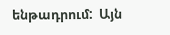ենթադրում:  Այն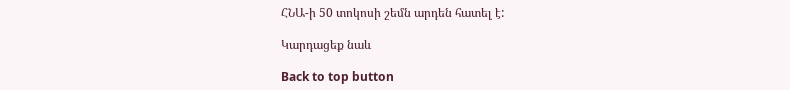ՀՆԱ-ի 50 տոկոսի շեմն արդեն հատել է:

Կարդացեք նաև

Back to top button